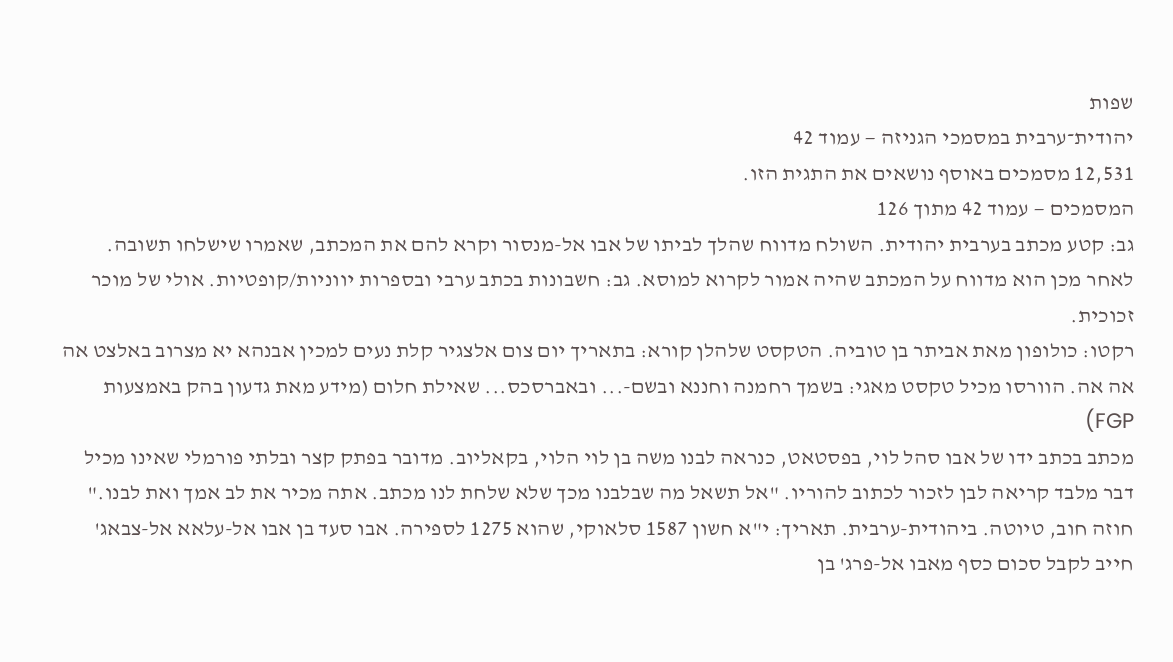שפות
יהודית־ערבית במסמכי הגניזה — עמוד 42
12,531 מסמכים באוסף נושאים את התגית הזו.
המסמכים — עמוד 42 מתוך 126
גב: קטע מכתב בערבית יהודית. השולח מדווח שהלך לביתו של אבו אל-מנסור וקרא להם את המכתב, שאמרו שישלחו תשובה. לאחר מכן הוא מדווח על המכתב שהיה אמור לקרוא למוסא. גב: חשבונות בכתב ערבי ובספרות יווניות/קופטיות. אולי של מוכר זכוכית.
רקטו: כולופון מאת אביתר בן טוביה. הטקסט שלהלן קורא: בתאריך יום צום אלצגיר קלת נעים למכין אבנהא יא מצרוב באלצט אה אה אה. הוורסו מכיל טקסט מאגי: בשמך רחמנה וחננא ובשם-... ובאברסכס... שאילת חלום (מידע מאת גדעון בהק באמצעות FGP)
מכתב בכתב ידו של אבו סהל לוי, בפסטאט, כנראה לבנו משה בן לוי הלוי, בקאליוב. מדובר בפתק קצר ובלתי פורמלי שאינו מכיל דבר מלבד קריאה לבן לזכור לכתוב להוריו. "אל תשאל מה שבלבנו מכך שלא שלחת לנו מכתב. אתה מכיר את לב אמך ואת לבנו."
חוזה חוב, טיוטה. ביהודית-ערבית. תאריך: י"א חשון 1587 סלאוקי, שהוא 1275 לספירה. אבו סעד בן אבו אל-עלאא אל-צבאג' חייב לקבל סכום כסף מאבו אל-פרג' בן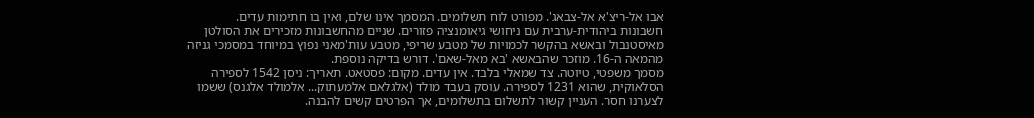אבו אל-ריצ'א אל-צבאג'. מפורט לוח תשלומים. המסמך אינו שלם, ואין בו חתימות עדים.
חשבונות ביהודית-ערבית עם ניחושי גיאומנציה פזורים. שניים מהחשבונות מזכירים את הסולטן מאיסטנבול ובאשא בהקשר לכמויות של מטבע שריפי, מטבע עות'מאני נפוץ במיוחד במסמכי גניזה מהמאה ה-16. מוזכר שהבאשא 'בא מאל-שאם'. דורש בדיקה נוספת.
מסמך משפטי, טיוטה. צד שמאלי בלבד. אין עדים. מקום: פסטאט. תאריך: ניסן 1542 לספירה הסלאוקית, שהוא 1231 לספירה. עוסק בעבד מולד (אלגלאם אלמעתוק... אלמולד אלגנס) ששמו לצערנו חסר. העניין קשור לתשלום בתשלומים, אך הפרטים קשים להבנה.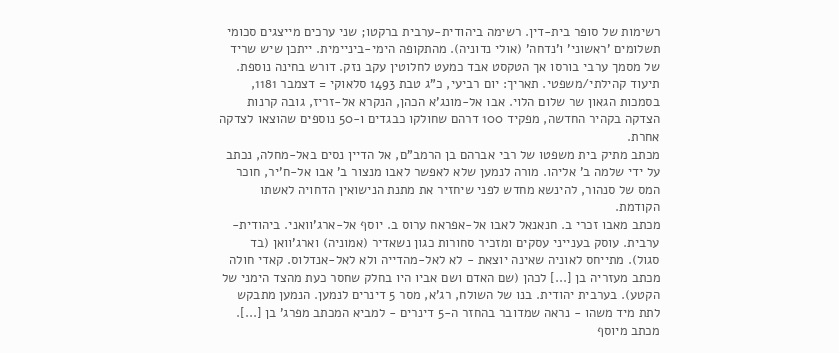רשימות של סופר בית-דין. רשימה ביהודית-ערבית ברקטו; שני ערכים מייצגים סכומי תשלומים 'ראשוני' ו'נדחה' (אולי נדוניה). מהתקופה הימי-ביניימית. ייתכן שיש שריד של מסמך ערבי בורסו אך הטקסט אבד כמעט לחלוטין עקב נזק. דורש בחינה נוספת.
תיעוד קהילתי/משפטי. תאריך: יום רביעי, כ"ג טבת 1493 סלאוקי = דצמבר 1181, בסמכות הגאון שר שלום הלוי. אבו אל-מונג'א הכהן, הנקרא אל-זריז, גובה קרנות הצדקה בקהיר החדשה, מפקיד 100 דרהם שחולקו כבגדים ו-50 נוספים שהוצאו לצדקה אחרת.
מכתב מתיק בית משפטו של רבי אברהם בן הרמב"ם, אל הדיין נסים באל-מחלה, נכתב על ידי שלמה ב' אליהו. מורה לנמען שלא לאפשר לאבו מנצור ב' אבו אל-ח'יר, חוכר המס של סנהור, להינשא מחדש לפני שיחזיר את מתנת הנישואין הדחויה לאשתו הקודמת.
מכתב מאבו זכרי ב. חנאנאל לאבו אל-אפראח ערוס ב. יוסף אל-ארג'וואני. ביהודית-ערבית. עוסק בענייני עסקים ומזכיר סחורות כגון נשאדיר (אמוניה) וארג'וואן (בד סגול). מתייחס לאוניה שאינה יוצאת - לא לאל-מהדייה ולא לאל-אנדלוס. קאדי חולה
מכתב מעזריה בן [...] לכהן (שם האדם ושם אביו היו בחלק שחסר כעת מהצד הימני של הקטע). בערבית יהודית. בנו של השולח, רג'א, מסר 5 דינרים לנמען. הנמען מתבקש לתת מיד משהו - נראה שמדובר בהחזר ה-5 דינרים - למביא המכתב מפרג' בן [...].
מכתב מיוסף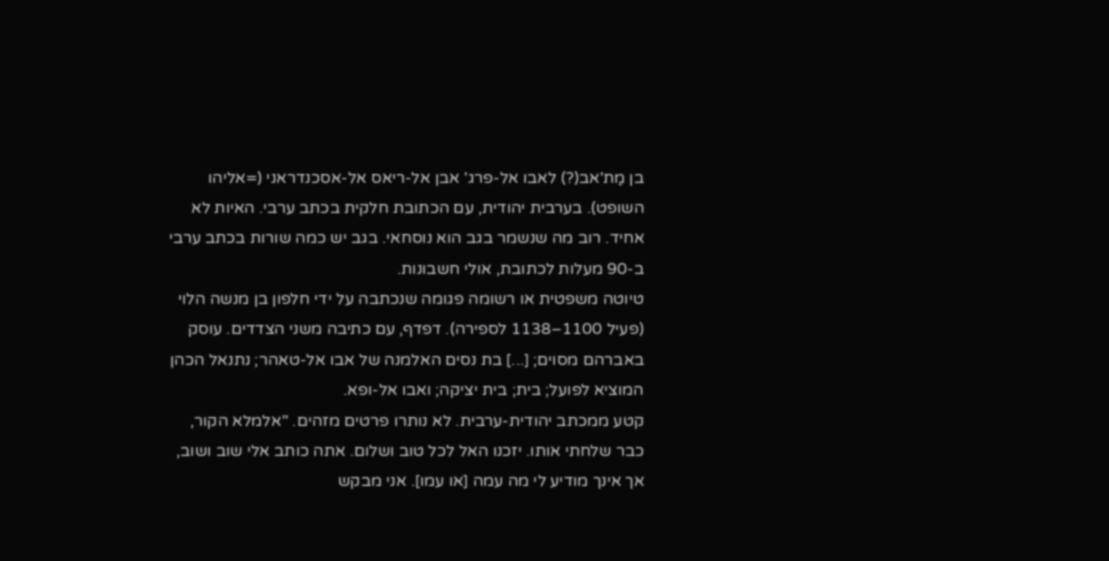בן מַת'אב(?) לאבו אל-פרג' אבן אל-ריאס אל-אסכנדראני (=אליהו השופט). בערבית יהודית, עם הכתובת חלקית בכתב ערבי. האיות לא אחיד. רוב מה שנשמר בגב הוא נוסחאי. בגב יש כמה שורות בכתב ערבי ב-90 מעלות לכתובת, אולי חשבונות.
טיוטה משפטית או רשומה פגומה שנכתבה על ידי חלפון בן מנשה הלוי (פעיל 1100–1138 לספירה). דפדף, עם כתיבה משני הצדדים. עוסק באברהם מסוים; [...] בת נסים האלמנה של אבו אל-טאהר; נתנאל הכהן המוציא לפועל; בית; בית יציקה; ואבו אל-ופא.
קטע ממכתב יהודית-ערבית. לא נותרו פרטים מזהים. "אלמלא הקור, כבר שלחתי אותו. יזכנו האל לכל טוב ושלום. אתה כותב אלי שוב ושוב, אך אינך מודיע לי מה עמה [או עמו]. אני מבקש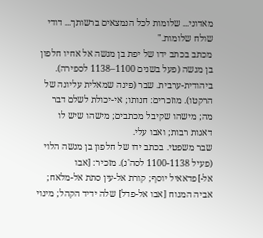מאדוני... שלומות לכל הנמצאים ברשותך... דודי שולח שלומות."
מכתב בכתב ידו של יפת בן מנשה אל אחיו חלפון בן מנשה (פעל בשנים 1100–1138 לספירה). ביהודית-ערבית. שבר (פינה שמאלית עליונה של הרקטו). מוזכרים: חנותו; אי-יכולת לשלם דבר מה; מישהו שקיבל מכתבים; מישהו שיש לו דאגות רבות; ואבו עלי.
שבר משפטי. בכתב ידו של חלפון בן מנשה הלוי (פעיל 1100-1138 לסה'נ). מזכיר: [אבו אל-]פדאאיל יוסף; קורת אל-עין סתת אל-מלאח; אביה המנוח [אבו אל-פדל] שלה ידיד הקהל; מינוי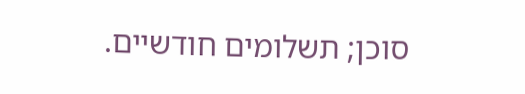סוכן; תשלומים חודשיים.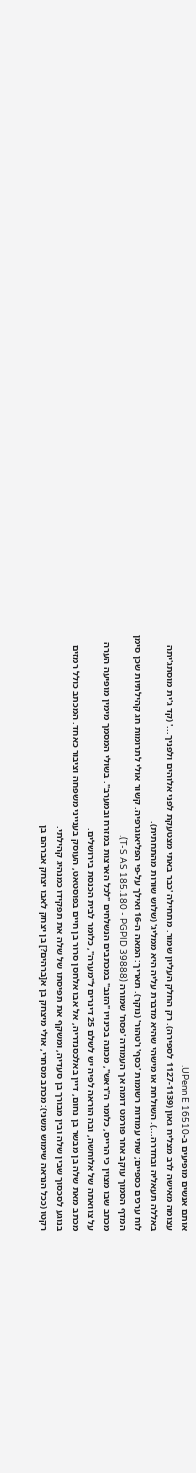אותם אנשים מופיעים ב-UPenn E 16510.
עצומה מאישה לרב מצליח גאון (1127-1139 לספירה). רק החלק העליון שמור. מתחילה 'כבר באתי מצטעקת לפני אלוהים ולפניך...' (קד ג'ית מוסתג'יתה באללה תעאליה ובחדרה...). השולחת או מישהי שהיא מדברת עליה היא ממליג' (שלוש שורות מהתחתית).
לוח ערכים כספיים; שתי עמודות רשומות 'כסף' ו'טהור' (נוקר). תאריך: המאה ה-16 ואילך על-פי הפליאוגרפיה. קשור אולי לתרומות חג קהילתיות שכן סימן המדף הסמוך עוקב אחר פורמט דומה אך העמודה 'פסח' שמורה (T-S AS 185.180 - PGPID 39888).
מכתב שבו מצוין כי הרייס, כלומר ה"ראש", מכונה בכינויו "הזנב" במכתבים הנשלחים "לכל הארצות במזרח ובמערב". בשולי המסמך מימין מופיעה הערה על צוואתה של אלוחשה, ובה הוראה לפיה יש לשלם 25 דינרים ל"מערה", כלומר לבית הכנסת בירושלים.
מכתב מאת שלה בן מבשר בן נחום, דיין באלכסנדריה, אל אבו אלחסן סרור בן חיים בפוסטאט, העוסק בענייני משפחה וציבור כאחד. המכתב כולל רמזים בנוגע לסכסוך שבין שלה ובין מבורך בן סעדיה, ומשקף את תפיסתו של שלה את תפקידו כמנהיג קהילתי.
רקטו (ככל הנראה שימוש משני): מכתב מסחרי, אולי מיצחק בן א[ברהים?] בן יצחק לאבו יצחק אברהם בן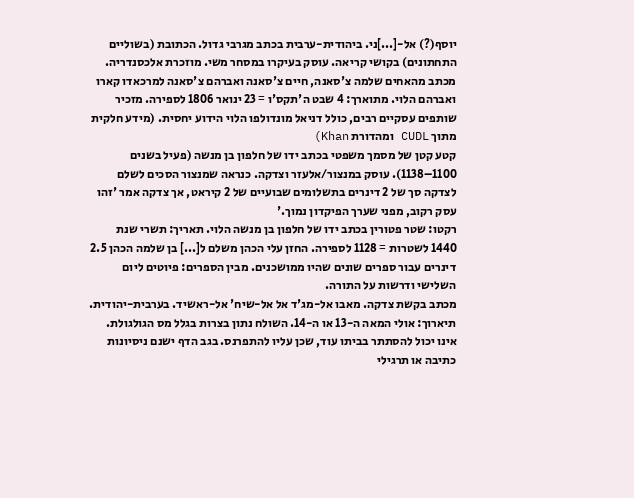יוסף(?) אל-[...]ני. ביהודית-ערבית בכתב מגרבי גדול. הכתובת (בשוליים התחתונים) בקושי קריאה. עוסק בעיקרו במסחר משי. מוזכרת אלכסנדריה.
מכתב מהאחים שלמה צ'סאנה, חיים צ'סאנה ואברהם צ'סאנה למרכאדו קארו ואברהם הלוי. מתוארך: 4 שבט ה'תקס'ו = 23 ינואר 1806 לספירה. מזכיר שותפים עסקיים רבים, כולל דניאל מונדולפו הלוי הידוע יחסית. (מידע חלקית מתוך CUDL ומהדורת Khan)
קטע קטן של מסמך משפטי בכתב ידו של חלפון בן מנשה (פעיל בשנים 1100–1138). עוסק במנצור/אלעזר וצדקה. כנראה שמנצור הסכים לשלם לצדקה סך של 2 דינרים בתשלומים שבועיים של 2 קיראט, אך צדקה אמר 'זהו עסק רקוב, מפני שערך הפיקדון נמוך.'
רקטו: שטר פטורין בכתב ידו של חלפון בן מנשה הלוי. תאריך: תשרי שנת 1440 לשטרות = 1128 לספירה. החזן עלי הכהן משלם ל[...] בן שלמה הכהן 2.5 דינרים עבור ספרים שונים שהיו ממושכנים. מבין הספרים: פיוטים ליום השלישי ודרשות על התורה.
מכתב בקשת צדקה. מאבו אל-מג'ד אל אל-שיח' אל-ראשיד. בערבית-יהודית. תיארוך: אולי המאה ה-13 או ה-14. השולח נתון בצרות בגלל מס הגולגולת. אינו יכול להסתתר בביתו עוד, שכן עליו להתפרנס. בגב הדף ישנם ניסיונות כתיבה או תרגילי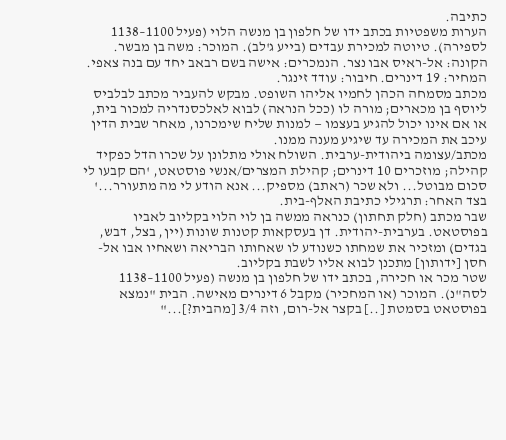כתיבה.
הערות משפטיות בכתב ידו של חלפון בן מנשה הלוי (פעיל 1100–1138 לספירה). טיוטה למכירת עבדים (בייע ג'לב). המוכר: משה בן מבשר. הקונה: אל-ראיס אבו נצר. הנמכרים: אישה בשם רבאב יחד עם בנה צאפי. המחיר: 19 דינרים. חיבור: עודד זינגר.
מכתב מסמחה הכהן לחמיו אליהו השופט. מבקש להעביר מכתב לבלביס ליוסף בן מכארים; מורה לו (ככל הנראה) לבוא לאלכסנדריה למכור בית, או אם אינו יכול להגיע בעצמו — למנות שליח שימכרנו, מאחר שבית הדין עיכב את המכירה עד שיגיע מענה ממנו.
מכתב/עצומה ביהודית-ערבית. השולח אולי מתלונן על שכרו הדל כפקיד קהילה; מוזכרים 10 דינרים; קהילת המצרים/אנשי פוסטאט, 'הם קבעו לי סכום מבוטל... ולא שכר (ראתב) מספיק... אנא הודע לי מה מתעורר...' בצד האחר: תרגילי כתיבת האלף-בית.
שבר מכתב (חלק תחתון) כנראה ממשה בן לוי הלוי בקליוב לאביו בפוסטאט. בערבית-יהודית. דן בעסקאות קטנות שונות (יין, בצל, דבש, בגדים) ומזכיר את שמחתו כשנודע לו שאחותו הבריאה ושאחיו אבו אל-חסן [ידותון] מתכנן לבוא אליו לשבת בקליוב.
שטר מכר או חכירה, בכתב ידו של חלפון בן מנשה (פעיל 1100–1138 לסה"נ). המוכר (או המחכיר) מקבל 6 דינרים מאישה. הבית "נמצא בפוסטאט בסמטת [..] בקצר אל-רום, וזה 3/4 [מהבית?]..."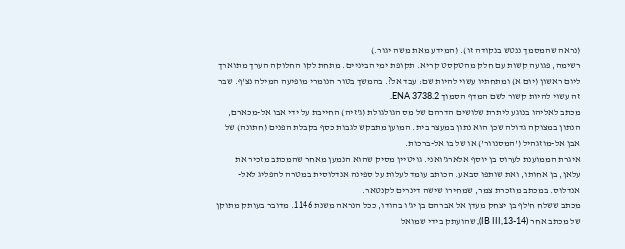(נראה שהמסמך ננטש בנקודה זו). (המידע מאת משה יגור.)
רשימה, פגועה קשות עם חלק מהטקסט קריא. תקופת ימי הביניים. מתחת לקו החלוקה הערך מתוארך ליום ראשון (יום א) ומתחתיו עשוי להיות שם: עבד אל?. בהמשך בטור הנומרי מופיעה המילה נצ'ף. שבר זה עשוי להיות קשור לשם המדף הסמוך ENA 3738.2.
מכתב לאליהו בנוגע ליתרת שלושים הדרהם של מס הגולגולת (ג'זיה) החייבת על ידי אבו אל-מכארם, הנתון במצוקה גדולה שכן הוא נתון במעצר בית. המוען מתבקש לגבות כסף בקבלת הפנים (חתונה) של אבן אל-מוזגהיל ('המסנוור') או של בו אל-ברכות.
איגרת הממוענת לערוס בן יוסף אלארג'ואני. גויטיין מסיק שהוא הנמען מאחר שהמכתב מזכיר את עלאן, בן אחותו, ואת שותפו סבאע. הכותב עומד לעלות על ספינה אנדלוסית במטרה להפליג לאל-אנדלוס. במכתב מוזכרת צמר, שמחירו שישה דינרים לקנטאר.
מכתב ששלח ח'לף בן יצחק מעדן אל אברהם בן יג'ו בהודו, ככל הנראה משנת 1146. מדובר בעותק מתוקן של מכתב אחר (IB III,13-14), שהועתק בידי שמואל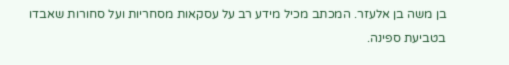בן משה בן אלעזר. המכתב מכיל מידע רב על עסקאות מסחריות ועל סחורות שאבדו בטביעת ספינה.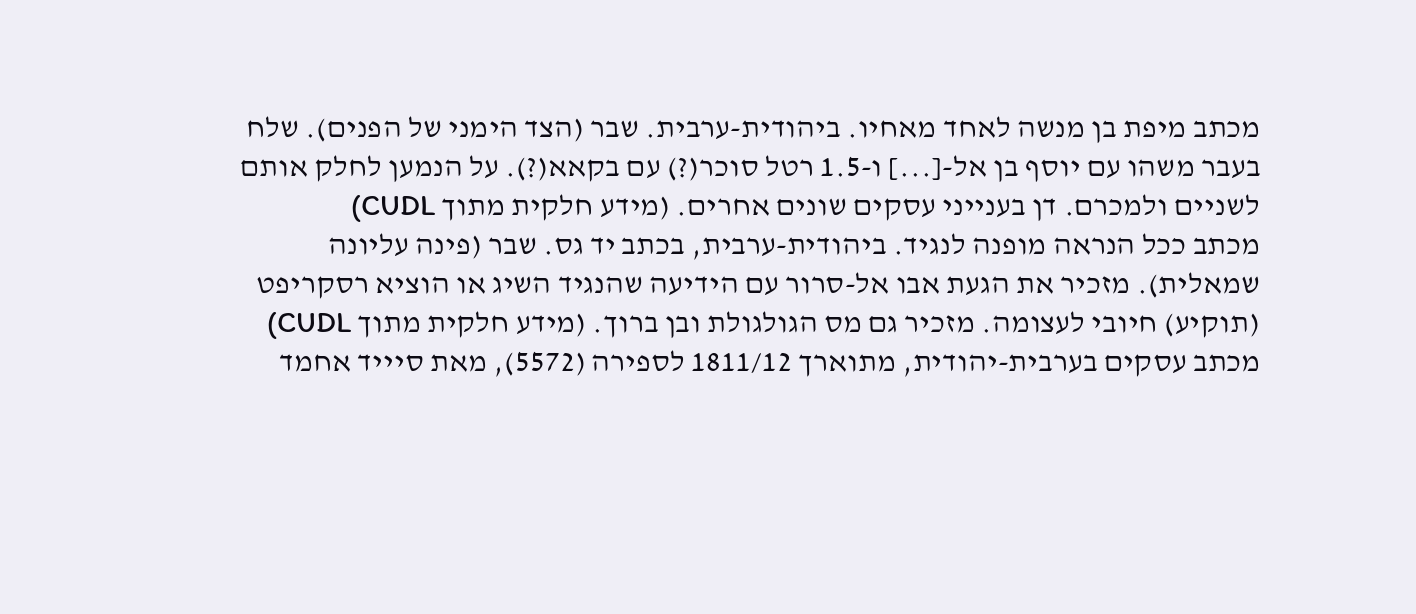מכתב מיפת בן מנשה לאחד מאחיו. ביהודית-ערבית. שבר (הצד הימני של הפנים). שלח בעבר משהו עם יוסף בן אל-[...] ו-1.5 רטל סוכר(?) עם בקאא(?). על הנמען לחלק אותם לשניים ולמכרם. דן בענייני עסקים שונים אחרים. (מידע חלקית מתוך CUDL)
מכתב ככל הנראה מופנה לנגיד. ביהודית-ערבית, בכתב יד גס. שבר (פינה עליונה שמאלית). מזכיר את הגעת אבו אל-סרור עם הידיעה שהנגיד השיג או הוציא רסקריפט (תוקיע) חיובי לעצומה. מזכיר גם מס הגולגולת ובן ברוך. (מידע חלקית מתוך CUDL)
מכתב עסקים בערבית-יהודית, מתוארך 1811/12 לספירה (5572), מאת סיייד אחמד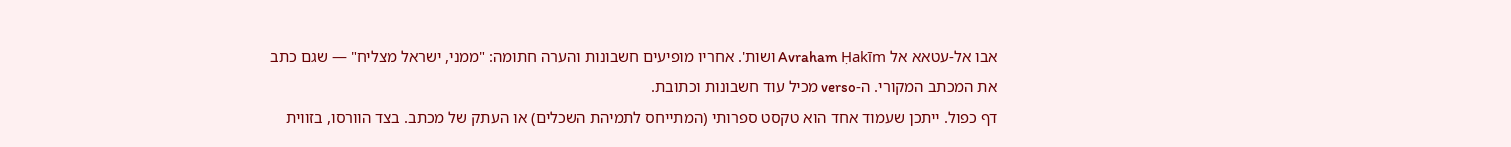אבו אל-עטאא אל Avraham Ḥakīm ושות'. אחריו מופיעים חשבונות והערה חתומה: "ממני, ישראל מצליח" — שגם כתב את המכתב המקורי. ה-verso מכיל עוד חשבונות וכתובת.
דף כפול. ייתכן שעמוד אחד הוא טקסט ספרותי (המתייחס לתמיהת השכלים) או העתק של מכתב. בצד הוורסו, בזווית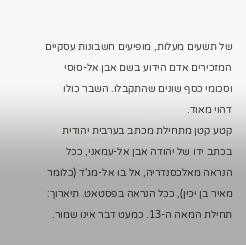של תשעים מעלות, מופיעים חשבונות עסקיים המזכירים אדם הידוע בשם אבן אל-סוסי וסכומי כסף שונים שהתקבלו. השבר כולו דהוי מאוד.
קטע קטן מתחילת מכתב בערבית יהודית בכתב ידו של יהודה אבן אל-עמאני, ככל הנראה מאלכסנדריה, אל בו אל-מג'ד (כלומר מאיר בן יכין), ככל הנראה בפסטאט. תיארוך: תחילת המאה ה-13. כמעט דבר אינו שמור.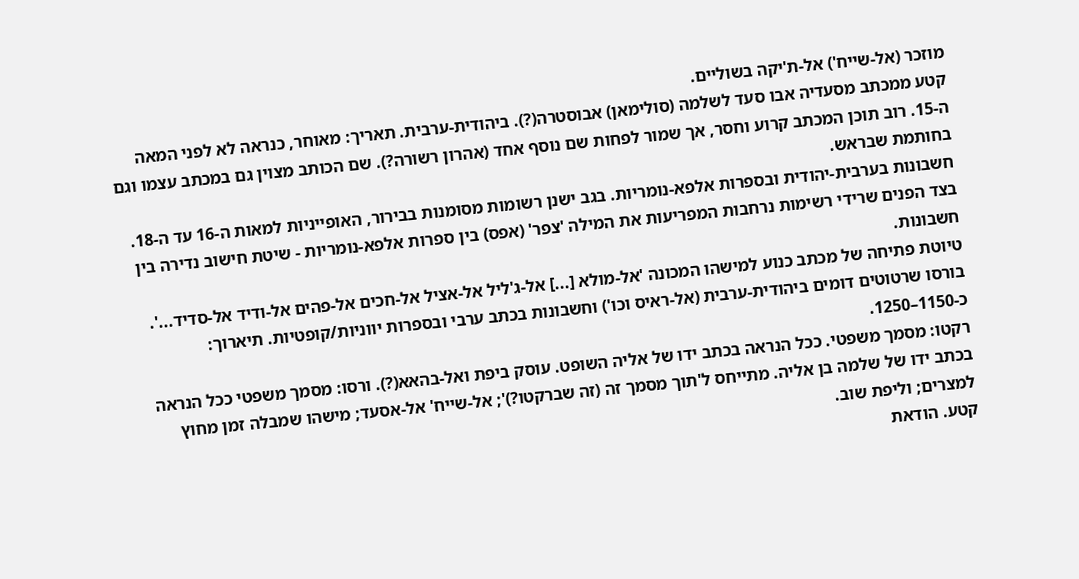מוזכר (אל-שייח') אל-ת'יקה בשוליים.
קטע ממכתב מסעדיה אבו סעד לשלמה (סולימאן) אבוסטרה(?). ביהודית-ערבית. תאריך: מאוחר, כנראה לא לפני המאה ה-15. רוב תוכן המכתב קרוע וחסר, אך שמור לפחות שם נוסף אחד (אהרון רשורה?). שם הכותב מצוין גם במכתב עצמו וגם בחותמת שבראש.
חשבונות בערבית-יהודית ובספרות אלפא-נומריות. בגב ישנן רשומות מסומנות בבירור, האופייניות למאות ה-16 עד ה-18. בצד הפנים שרידי רשימות נרחבות המפריעות את המילה 'צפר' (אפס) בין ספרות אלפא-נומריות - שיטת חישוב נדירה בין חשבונות.
טיוטת פתיחה של מכתב כנוע למישהו המכונה 'אל-מולא [...] אל-ג'ליל אל-אציל אל-חכים אל-פהים אל-ודיד אל-סדיד...'. בורסו שרטוטים דומים ביהודית-ערבית (אל-ראיס וכו') וחשבונות בכתב ערבי ובספרות יווניות/קופטיות. תיארוך: כ-1150–1250.
רקטו: מסמך משפטי. ככל הנראה בכתב ידו של אליה השופט. עוסק ביפת ואל-בהאא(?). ורסו: מסמך משפטי ככל הנראה בכתב ידו של שלמה בן אליה. מתייחס ל'תוך מסמך זה (זה שברקטו?)'; אל-שייח' אל-אסעד; מישהו שמבלה זמן מחוץ למצרים; וליפת שוב.
קטע. הודאת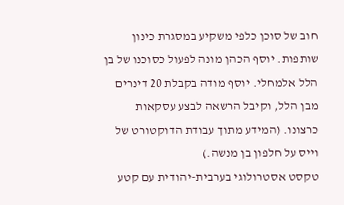חוב של סוכן כלפי משקיע במסגרת כינון שותפות. יוסף הכהן מונה לפעול כסוכנו של בן הלל אלמחלי. יוסף מודה בקבלת 20 דינרים מבן הלל, וקיבל הרשאה לבצע עסקאות כרצונו. (המידע מתוך עבודת הדוקטורט של וייס על חלפון בן מנשה.)
טקסט אסטרולוגי בערבית-יהודית עם קטע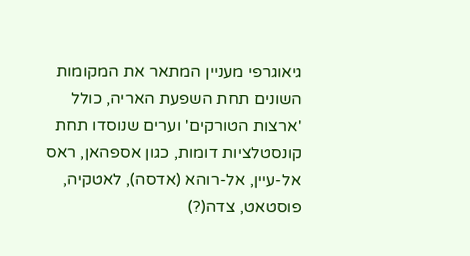גיאוגרפי מעניין המתאר את המקומות השונים תחת השפעת האריה, כולל 'ארצות הטורקים' וערים שנוסדו תחת קונסטלציות דומות, כגון אספהאן, ראס אל-עיין, אל-רוהא (אדסה), לאטקיה, פוסטאט, צדה(?)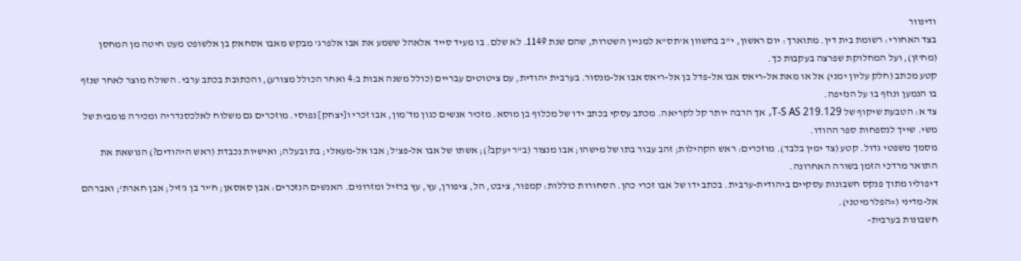ודינוור
בצד האחורי: רשומת בית דין. מתוארך: יום ראשון, י"ב בחשוון א'תס"א למניין השטרות, שהם שנת 1149. לא שלם. בו מעיד סייד אלאהל ששמע את אבו אלפרג' מבקש מאבו אסחאק בן אלשופט מעט חיטה מן המחסן (מח'זן), ועל המחלוקת שפרצה בעקבות כך.
קטע מכתב (חלק עליון ימני) אל או מאת אל-ריאס אבו אל-פדל בן אל-ריאס אבו אל-מנסור. בערבית יהודית, עם ציטוטים עבריים (כולל משנה אבות ב:4 ואחר הכולל מצורע), והכתובת בכתב ערבי. השולח מוצר לאחר שנזף בו הנמען ונוזף בו על הנזיפה.
צד א: הטבעת שיקוף של T-S AS 219.129, אך הרבה יותר קל לקריאה. מכתב עסקי בכתב ידו של מכלוף בן מוסא. מזכיר אנשים כגון מד׳מון, אבו זכרי ו[יצחק] נפוסי. מוזכרים גם משלוח לאלכסנדריה ומכירה פומבית של משי. שייך לנספחות ספר ההודו.
מסמך משפטי גדול. קטע (צד ימין בלבד). מוזכרים: ראש הקהילות; זהב עבור בתו של מישהו; אבו מנצור (ב"ר יעקב?); אשתו של אבו אל-פצ'ל; אבו אל-מעאלי; בת ובעלה; ואישיות נכבדת (ראש היהודים?) הנושאת את התואר מרדכי הזמן בשורה האחרונה.
דיפוליו מתוך פנקס חשבונות עסקיים ביהודית-ערבית. בכתב ידו של אבו זכרי כהן. הסחורות כוללות: קמפור, ציבט, הל, ציפורן, עץ, עץ ברזיל ומזרונים. האנשים הנזכרים: אבן סאסאן; ח'יר בן ג'זיל; אבן חארת'; ואברהם אל-מדיני (=הפלרמיטני).
חשבונות בערבית-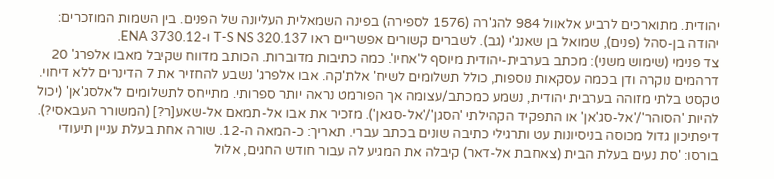יהודית. מתוארכים לרביע אלאוול 984 להג'רה (1576 לספירה) בפינה השמאלית העליונה של הפנים. בין השמות המוזכרים: יהודה בן-סהל (פנים), שמואל בן שאנג'י (גב). לשברים קשורים אפשריים ראו T-S NS 320.137 ו-ENA 3730.12.
צד פנימי (שימוש משני): מכתב בערבית-יהודית מיוסף ל'אחיו'. כמה כתיבות מדוברות. הכותב מדווח שקיבל מאבו אלפרג' 20 דרהמים נוקרה ודן בכמה עסקאות נוספות, כולל תשלומים לשיח' אלת'קה. אבו אלפרג' נשבע להחזיר את 7 הדינרים ללא דיחוי.
טקסט בלתי מזוהה בערבית יהודית, נשמע כמכתב/עצומה אך הפורמט נראה יותר ספרותי. מתייחס לתשלומים ל'אלסג'אן' (יכול להיות 'הסוהר'/'אל-סג'אן' או התפקיד הקהילתי 'הסגן'/'אל-סגאן'). מזכיר את אבו אל-תמאם אל-שאע[ר?] (המשורר העבאסי?).
דיפתיכון גדול מכוסה בניסיונות עט ותרגילי כתיבה שונים בכתב עברי. תאריך: כ-המאה ה-12. שורה אחת בעלת עניין תיעודי בורסו: 'סת נעים בעלת הבית (צאחבת אל-דאר) קיבלה את המגיע לה עבור חודש החגים, אלול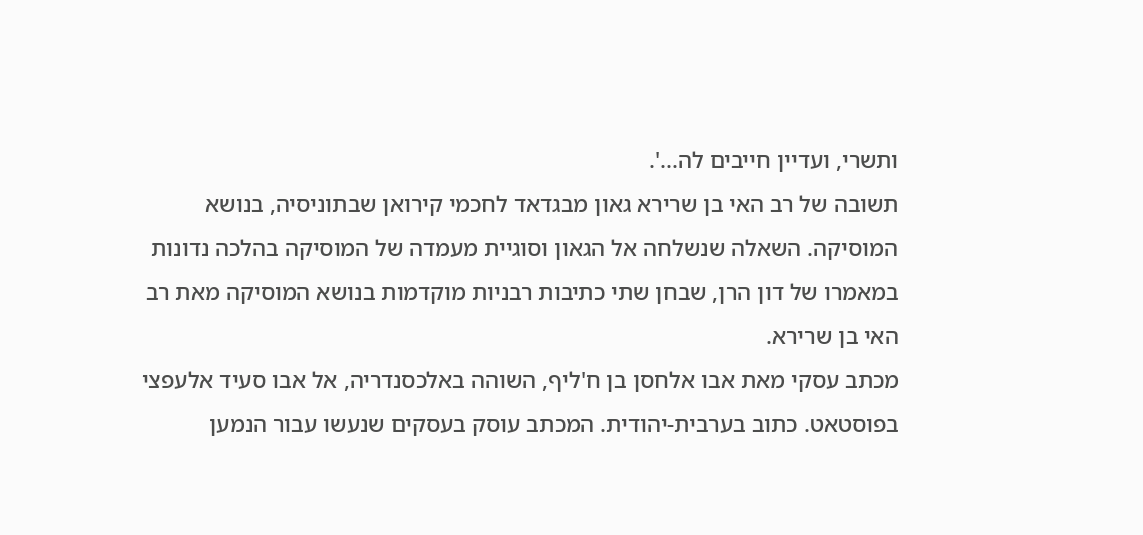ותשרי, ועדיין חייבים לה...'.
תשובה של רב האי בן שרירא גאון מבגדאד לחכמי קירואן שבתוניסיה, בנושא המוסיקה. השאלה שנשלחה אל הגאון וסוגיית מעמדה של המוסיקה בהלכה נדונות במאמרו של דון הרן, שבחן שתי כתיבות רבניות מוקדמות בנושא המוסיקה מאת רב האי בן שרירא.
מכתב עסקי מאת אבו אלחסן בן ח'ליף, השוהה באלכסנדריה, אל אבו סעיד אלעפצי בפוסטאט. כתוב בערבית-יהודית. המכתב עוסק בעסקים שנעשו עבור הנמען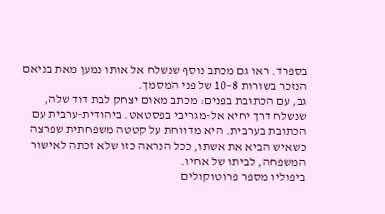בספרד. ראו גם מכתב נוסף שנשלח אל אותו נמען מאת בניאם הנזכר בשורות 8–10 של פני המסמך.
גב, עם הכתובת בפנים: מכתב מאום יצחק לבת דוד שלה, שנשלח דרך יחיא אל-מגריבי בפסטאט. ביהודית-ערבית עם הכתובת בערבית. היא מדווחת על קטטה משפחתית שפרצה כשאיש הביא את אשתו, ככל הנראה כזו שלא זכתה לאישור המשפחה, לביתו של אחיו.
ביפוליו מספר פרוטוקולים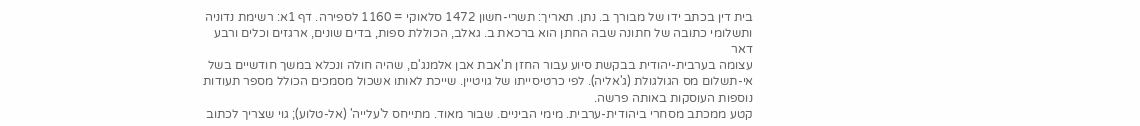בית דין בכתב ידו של מבורך ב. נתן. תאריך: תשרי-חשון 1472 סלאוקי = 1160 לספירה. דף 1א: רשימת נדוניה ותשלומי כתובה של חתונה שבה החתן הוא ברכאת ב. גאלב, הכוללת ספות, בדים שונים, ארגזים וכלים ורבע דאר
עצומה בערבית-יהודית בבקשת סיוע עבור החזן ת'אבת אבן אלמנג'ם, שהיה חולה ונכלא במשך חודשיים בשל אי-תשלום מס הגולגולת (ג'אליה). לפי כרטיסייתו של גויטיין. שייכת לאותו אשכול מסמכים הכולל מספר תעודות נוספות העוסקות באותה פרשה.
קטע ממכתב מסחרי ביהודית-ערבית. מימי הביניים. שבור מאוד. מתייחס ל'עלייה' (אל-טלוע); גוי שצריך לכתוב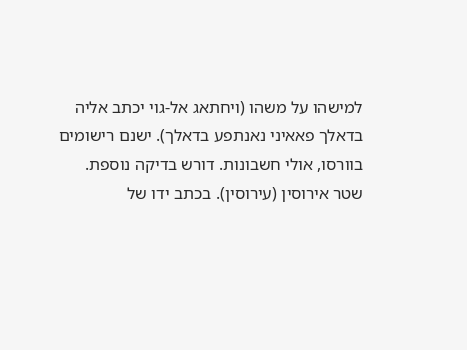למישהו על משהו (ויחתאג אל-גוי יכתב אליה בדאלך פאאיני נאנתפע בדאלך). ישנם רישומים בוורסו, אולי חשבונות. דורש בדיקה נוספת.
שטר אירוסין (עירוסין). בכתב ידו של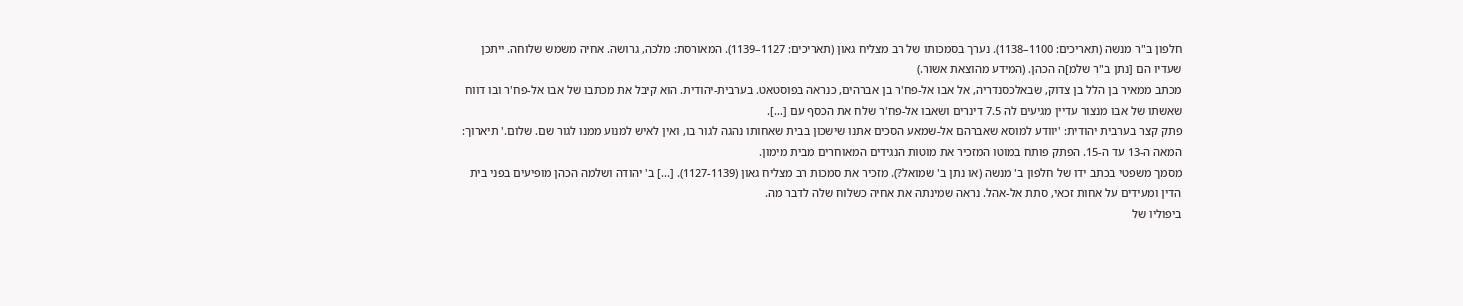חלפון ב"ר מנשה (תאריכים: 1100–1138). נערך בסמכותו של רב מצליח גאון (תאריכים: 1127–1139). המאורסת: מלכה, גרושה. אחיה משמש שלוחה. ייתכן שעדיו הם [נתן ב"ר שלמ]ה הכהן. (המידע מהוצאת אשור.)
מכתב ממאיר בן הלל בן צדוק, שבאלכסנדריה, אל אבו אל-פח'ר בן אברהים, כנראה בפוסטאט. בערבית-יהודית. הוא קיבל את מכתבו של אבו אל-פח'ר ובו דווח שאשתו של אבו מנצור עדיין מגיעים לה 7.5 דינרים ושאבו אל-פח'ר שלח את הכסף עם [...].
פתק קצר בערבית יהודית: 'יוודע למוסא שאברהם אל-שמאע הסכים אתנו שישכון בבית שאחותו נהגה לגור בו, ואין לאיש למנוע ממנו לגור שם. שלום.' תיארוך: המאה ה-13 עד ה-15. הפתק פותח במוטו המזכיר את מוטות הנגידים המאוחרים מבית מימון.
מסמך משפטי בכתב ידו של חלפון ב' מנשה (או נתן ב' שמואל?). מזכיר את סמכות רב מצליח גאון (1127-1139). [...] ב' יהודה ושלמה הכהן מופיעים בפני בית הדין ומעידים על אחות זכאי, סתת אל-אהל. נראה שמינתה את אחיה כשלוח שלה לדבר מה.
ביפוליו של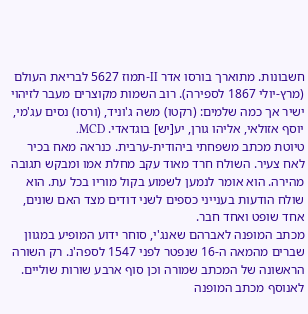חשבונות. מתוארך בורסו אדר II-תמוז 5627 לבריאת העולם (מרץ-יולי 1867 לספירה). רוב השמות מקוצרים מעבר לזיהוי ישיר אך כמה שלמים: (רקטו) משה ג'וניד, (ורסו) נסים עג'מי, יוסף אזולאי, אליהו גורן, יע[יש] בוגדאדי. MCD.
טיוטת מכתב משפחתי ביהודית-ערבית. כנראה מאח בכיר לאח צעיר. השולח חרד מאוד עקב מחלת אמו ומבקש תגובה מהירה. הוא אומר לנמען לשמוע בקול מוריו בכל עת. הוא שולח הודעות בענייני כספים לשני דודים מצד האם שונים, אחד שופט ואחד חבר.
מכתב המופנה לאברהם שאנג'י, סוחר ידוע המופיע במגוון שברים מהמאה ה-16 שנפטר לפני 1547 לספה'נ. רק השורה הראשונה של המכתב שמורה וכן סוף ארבע שורות שוליים. לאנוסף מכתב המופנה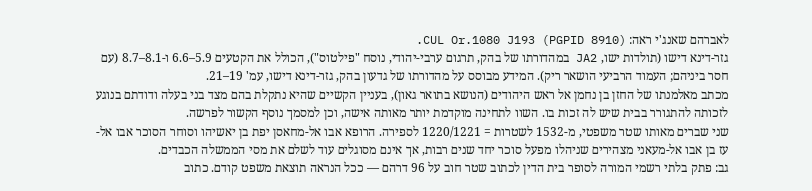לאברהם שאנג'י ראה: CUL Or.1080 J193 (PGPID 8910).
גזר-דינא דישו (תולדות ישו, JA2 במהדורתו של בהק, תרגום ערבי-יהודי, נוסח "פילטוס"), הכולל את הקטעים 5.9–6.6 ו-8.1–8.7 (עם חסר ביניהם; העמוד הרביעי הושאר ריק). המידע מבוסס על מהדורתו של גדעון בהק, גזר-דינא דישו, עמ' 19–21.
מכתב מאלמנתו של החזן בן נחמן אל ראש היהודים (הנושא בתואר גאון), בעניין הקשיים שהיא נתקלת בהם מצד בני בעלה ודודתם בנוגע לזכותה להתגורר בבית שיש לה זכות בו. השוו לתחינה מוקדמת יותר מאותה אישה, וכן למסמך נוסף הקשור לפרשה.
שני שברים מאותו שטר משפטי, מ-1532 לשטרות = 1220/1221 לספירה. הרופא אבו אל-מחאסן יפת בן יאשיהו וסוחר הסוכר אבו אל-עז בן אבו אל-מעאני מצהירים שניהלו מפעל סוכר יחד שנים רבות, אך אינם מסוגלים עוד לשלם את מסי הממשלה הכבדים.
גב: פתק בלתי רשמי המורה לסופר בית הדין לכתוב שטר חוב על 96 דרהם — ככל הנראה תוצאת משפט קודם. כתוב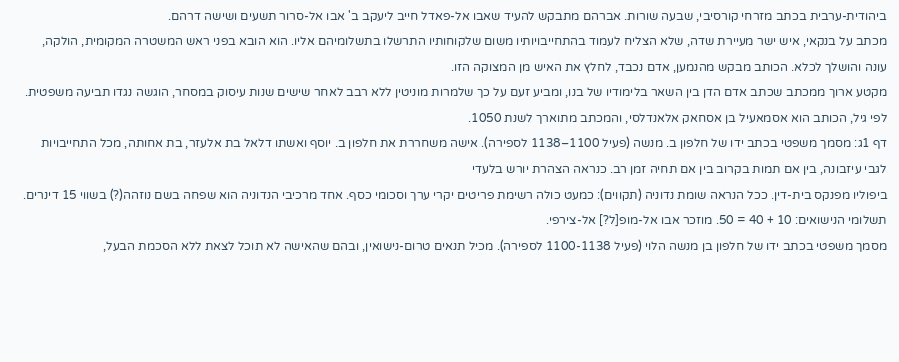ביהודית-ערבית בכתב מזרחי קורסיבי, שבעה שורות. אברהם מתבקש להעיד שאבו אל-פאדל חייב ליעקב ב' אבו אל-סרור תשעים ושישה דרהם.
מכתב על בנקאי, איש ישר מעיירת שדה, שלא הצליח לעמוד בהתחייבויותיו משום שלקוחותיו התרשלו בתשלומיהם אליו. הוא הובא בפני ראש המשטרה המקומית, הולקה, עונה והושלך לכלא. הכותב מבקש מהנמען, אדם נכבד, לחלץ את האיש מן המצוקה הזו.
מקטע ארוך ממכתב שכתב אדם הדן בין השאר בלימודיו של בנו, ומביע זעם על כך שלמרות מוניטין ללא רבב לאחר שישים שנות עיסוק במסחר, הוגשה נגדו תביעה משפטית. לפי גיל, הכותב הוא אסמאעיל בן אסחאק אלאנדלסי, והמכתב מתוארך לשנת 1050.
דף 1ג: מסמך משפטי בכתב ידו של חלפון ב. מנשה (פעיל 1100–1138 לספירה). אישה משחררת את חלפון ב. יוסף ואשתו דלאל בת אלעזר, בת אחותה, מכל התחייבויות לגבי עיזבונה, בין אם תמות בקרוב בין אם תחיה זמן רב. כנראה הצהרת יורש בלעדי
ביפוליו מפנקס בית-דין. ככל הנראה שומת נדוניה (תקווים): כמעט כולה רשימת פריטים יקרי ערך וסכומי כסף. אחד מרכיבי הנדוניה הוא שפחה בשם נוזהה(?) בשווי 15 דינרים. תשלומי הנישואים: 10 + 40 = 50. מוזכר אבו אל-מופ[ל?] אל-צירפי.
מסמך משפטי בכתב ידו של חלפון בן מנשה הלוי (פעיל 1100-1138 לספירה). מכיל תנאים טרום-נישואין, ובהם שהאישה לא תוכל לצאת ללא הסכמת הבעל,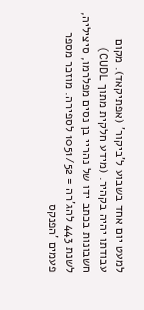למעט יום אחד בשבוע ל'ביקור' (אפתיקאד). מקום עבודתו יהיה בקהיר. (מידע חלקית מתוך CUDL)
חשבונות בכתב ידו של נהריי בן נסים מפלרמו, סיציליה, לשנת 443 להג'רה = 1051/52 לספירה. מוזכר מספר פעמים 'הפנקס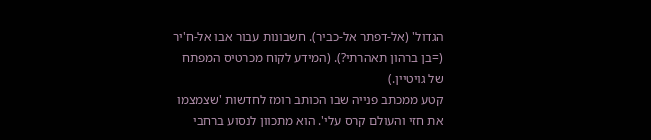הגדול' (אל-דפתר אל-כביר). חשבונות עבור אבו אל-ח'יר (=בן ברהון תאהרתי?). (המידע לקוח מכרטיס המפתח של גויטיין.)
קטע ממכתב פנייה שבו הכותב רומז לחדשות 'שצמצמו את חזי והעולם קרס עלי'. הוא מתכוון לנסוע ברחבי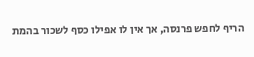הריף לחפש פרנסה, אך אין לו אפילו כסף לשכור בהמת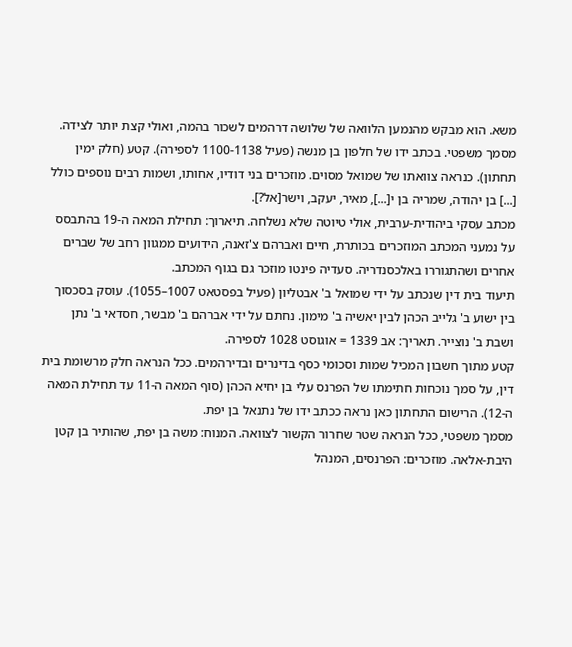משא. הוא מבקש מהנמען הלוואה של שלושה דרהמים לשכור בהמה, ואולי קצת יותר לצידה.
מסמך משפטי. בכתב ידו של חלפון בן מנשה (פעיל 1100-1138 לספירה). קטע (חלק ימין תחתון). כנראה צוואתו של שמואל מסוים. מוזכרים בני דודיו, אחותו, ושמות רבים נוספים כולל [...] בן יהודה, שמריה בן י[...], מאיר, יעקב, וישר[אל?].
מכתב עסקי ביהודית-ערבית, אולי טיוטה שלא נשלחה. תיארוך: תחילת המאה ה-19 בהתבסס על נמעני המכתב המוזכרים בכותרת, חיים ואברהם צ'זאנה, הידועים ממגוון רחב של שברים אחרים ושהתגוררו באלכסנדריה. סעדיה פינטו מוזכר גם בגוף המכתב.
תיעוד בית דין שנכתב על ידי שמואל ב' אבטליון (פעיל בפסטאט 1007–1055). עוסק בסכסוך בין ישוע ב' גלייב הכהן לבין יאשיה ב' מימון. נחתם על ידי אברהם ב' מבשר, חסדאי ב' נתן ושבת ב' נוצייר. תאריך: אב 1339 = אוגוסט 1028 לספירה.
קטע מתוך חשבון המכיל שמות וסכומי כסף בדינרים ובדירהמים. ככל הנראה חלק מרשומת בית דין, על סמך נוכחות חתימתו של הפרנס עלי בן יחיא הכהן (סוף המאה ה-11 עד תחילת המאה ה-12). הרישום התחתון כאן נראה ככתב ידו של נתנאל בן יפת.
מסמך משפטי, ככל הנראה שטר שחרור הקשור לצוואה. המנוח: משה בן יפת, שהותיר בן קטן היבת-אלאה. מוזכרים: הפרנסים, המנהל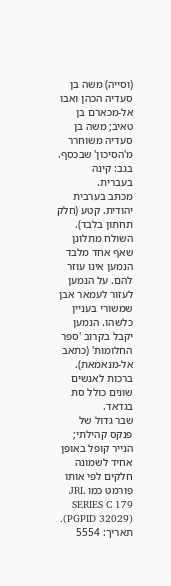(וסייה) משה בן סעדיה הכהן ואבו אל-מכארם בן טאיב; משה בן סעדיה משוחרר מ'הסיכון' שבכסף. בגב: קינה בעברית.
מכתב בערבית יהודית. קטע (חלק תחתון בלבד). השולח מתלונן שאף אחד מלבד הנמען אינו עוזר להם. על הנמען לעזור לעמאר אבן שמשורי בעניין כלשהו. הנמען יקבל בקרוב 'ספר החלומות' (כתאב אל-מנאמאת). ברכות לאנשים שונים כולל סת בגדאד.
שבר גדול של פנקס קהילתי; הנייר קופל באופן אחיד לשמונה חלקים לפי אותו פורמט כמו JRL SERIES C 179 (PGPID 32029). תאריך: 5554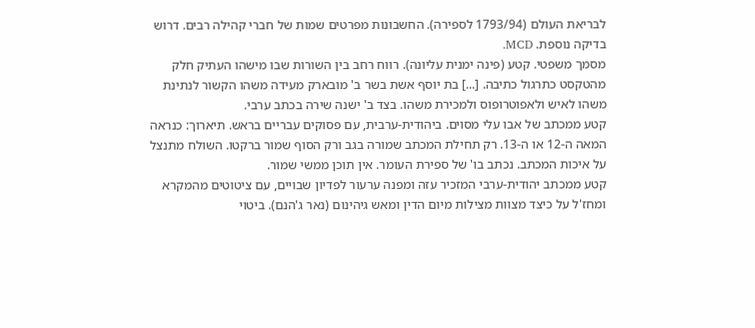לבריאת העולם (1793/94 לספירה). החשבונות מפרטים שמות של חברי קהילה רבים. דרוש בדיקה נוספת. MCD.
מסמך משפטי. קטע (פינה ימנית עליונה). רווח רחב בין השורות שבו מישהו העתיק חלק מהטקסט כתרגול כתיבה. [...] בת יוסף אשת בשר ב' מובארק מעידה משהו הקשור לנתינת משהו לאיש ולאפוטרופוס ולמכירת משהו. בצד ב' ישנה שירה בכתב ערבי.
קטע ממכתב של אבו עלי מסוים. ביהודית-ערבית, עם פסוקים עבריים בראש. תיארוך: כנראה המאה ה-12 או ה-13. רק תחילת המכתב שמורה בגב ורק הסוף שמור ברקטו. השולח מתנצל על איכות המכתב. נכתב בו' של ספירת העומר. אין תוכן ממשי שמור.
קטע ממכתב יהודית-ערבי המזכיר עזה ומפנה ערעור לפדיון שבויים, עם ציטוטים מהמקרא ומחז'ל על כיצד מצוות מצילות מיום הדין ומאש גיהינום (נאר ג'הנם). ביטוי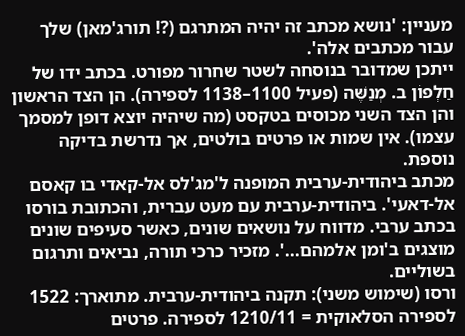מעניין: 'נושא מכתב זה יהיה המתרגם (?! תורג'מאן) שלך עבור מכתבים אלה'.
ייתכן שמדובר בנוסחה לשטר שחרור מפורט. בכתב ידו של חַלְפוֹן ב. מְנַשֶּׁה (פעיל 1100–1138 לספירה). הן הצד הראשון והן הצד השני מכוסים בטקסט (מה שיהיה יוצא דופן למסמך עצמו). אין שמות או פרטים בולטים, אך נדרשת בדיקה נוספת.
מכתב ביהודית-ערבית המופנה ל'מג'לס אל-קאדי בו קאסם אל-דאעי'. ביהודית-ערבית עם מעט עברית, והכתובת בורסו בכתב ערבי. מדווח על נושאים שונים, כאשר סעיפים שונים מוצגים ב'ומן אלמהם...'. מזכיר כרכי תורה, נביאים ותרגום בשוליים.
ורסו (שימוש משני): תקנה ביהודית-ערבית. מתוארך: 1522 לספירה הסלאוקית = 1210/11 לספירה. פרטים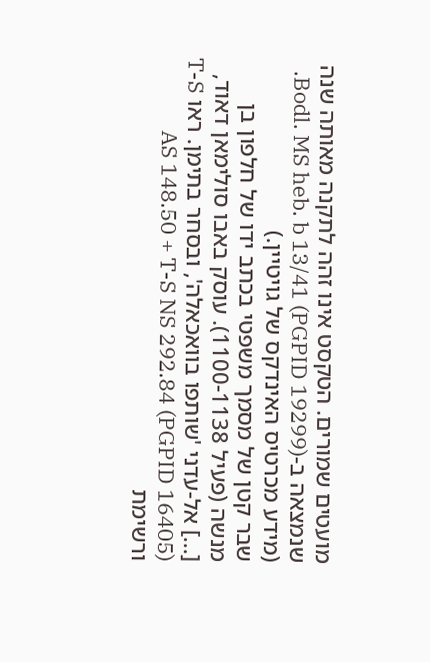מועטים שמורים. הטקסט אינו זהה לתקנה מאותה שנה שנמצאה ב-Bodl. MS heb. b 13/41 (PGPID 19299). (מידע מכרטיס האינדקס של גויטיין.)
שבר קטן של מסמך משפטי בכתב ידו של חלפון בן מנשה (פעיל 1100-1138). עוסק באבו סולימאן דאוד, [...] אל-עדני 'שותפו בוואכאלה', ובסחר בתימן. ראו T-S AS 148.50 + T-S NS 292.84 (PGPID 16405) ורשימת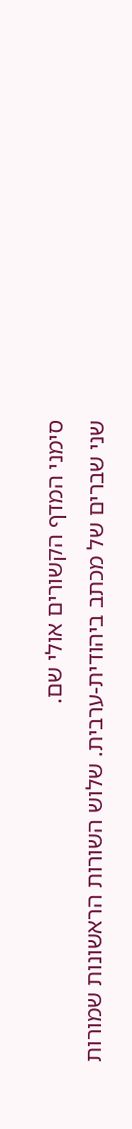סימני המדף הקשורים אולי שם.
שני שברים של מכתב ביהודית-ערבית. שלוש השורות הראשונות שמורות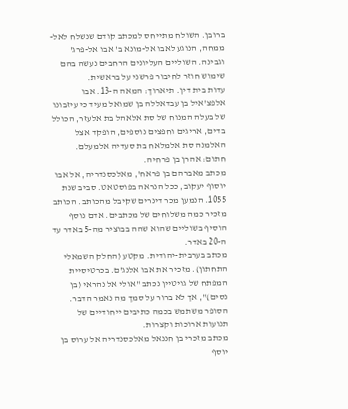ברובן. השולח מתייחס למכתב קודם שנשלח לאל-ממחה, הנוגע לאבו אל-מונא ב' אבו אל-פרג' וגבינה. השוליים העליונים הרחבים נעשה בהם שימוש חוזר לחיבור פרשני על בראשית.
עדות בית דין. תיארוך: המאה ה-13. אבו אלפצ'איל בן עבדאללה בן שמואל מעיד כי עיזבונו של בעלה המנוח של סת אלאהל בת אלעזר, הכולל בדים, אריגים וחפצים נוספים, הופקד אצל האלמנה סת אלמלאח בת סעדיה אלמעלם. חתום: אהרן בן פרחיה.
מכתב מאברהם בן פראח', מאלכסנדריה, אל אבו יוסוף יעקוב, ככל הנראה בפוסטאט. סביב שנת 1055. הנמען מכר דינרים שקיבל מהכותב. הכותב מזכיר כמה משלוחים של מכתבים. אדם נוסף הוסיף בשוליים שהוא שהה בבוציר מה-5 באדר עד ה-20 באדר.
מכתב בערבית-יהודית. מקטע (החלק השמאלי התחתון). מזכיר את אבו אלנג'ם. בכרטיסיית המפתח של גויטיין נכתב "אולי אל נהראי (בן נסים)", אך לא ברור על סמך מה נאמר הדבר. הסופר משתמש בכמה כתיבים ייחודיים של תנועות ארוכות וקצרות.
מכתב מזכרי בן חננאל מאלכסנדריה אל ערוס בן יוסף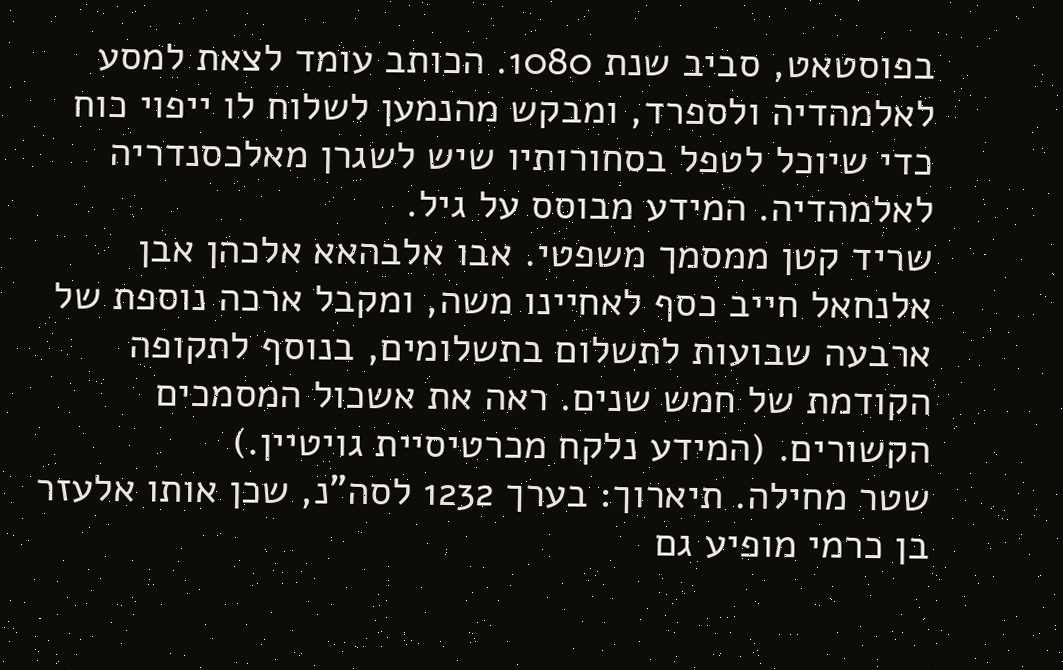בפוסטאט, סביב שנת 1080. הכותב עומד לצאת למסע לאלמהדיה ולספרד, ומבקש מהנמען לשלוח לו ייפוי כוח כדי שיוכל לטפל בסחורותיו שיש לשגרן מאלכסנדריה לאלמהדיה. המידע מבוסס על גיל.
שריד קטן ממסמך משפטי. אבו אלבהאא אלכהן אבן אלנחאל חייב כסף לאחיינו משה, ומקבל ארכה נוספת של ארבעה שבועות לתשלום בתשלומים, בנוסף לתקופה הקודמת של חמש שנים. ראה את אשכול המסמכים הקשורים. (המידע נלקח מכרטיסיית גויטיין.)
שטר מחילה. תיארוך: בערך 1232 לסה"נ, שכן אותו אלעזר בן כרמי מופיע גם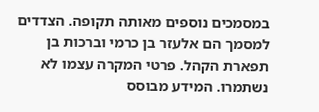במסמכים נוספים מאותה תקופה. הצדדים למסמך הם אלעזר בן כרמי וברכות בן תפארת הקהל. פרטי המקרה עצמו לא נשתמרו. המידע מבוסס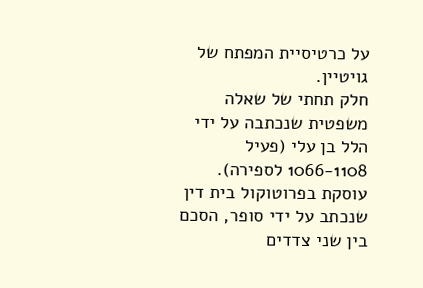על כרטיסיית המפתח של גויטיין.
חלק תחתי של שאלה משפטית שנכתבה על ידי הלל בן עלי (פעיל 1066-1108 לספירה). עוסקת בפרוטוקול בית דין שנכתב על ידי סופר, הסכם בין שני צדדים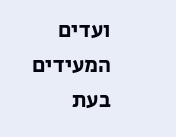ועדים המעידים בעת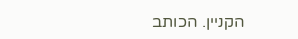הקניין. הכותב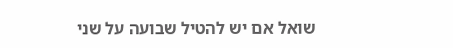שואל אם יש להטיל שבועה על שני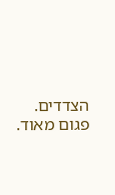הצדדים. פגום מאוד.